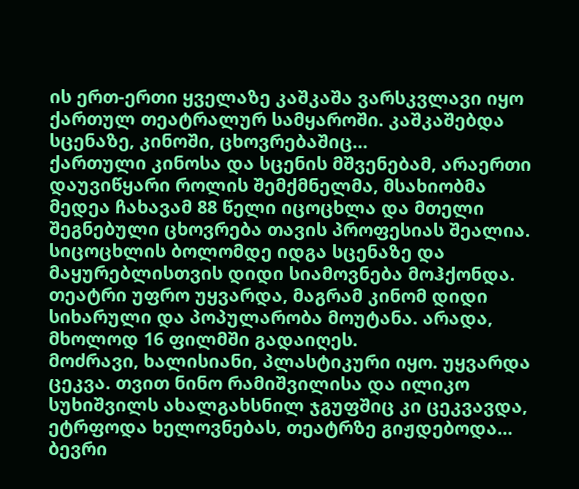ის ერთ-ერთი ყველაზე კაშკაშა ვარსკვლავი იყო ქართულ თეატრალურ სამყაროში. კაშკაშებდა სცენაზე, კინოში, ცხოვრებაშიც…
ქართული კინოსა და სცენის მშვენებამ, არაერთი დაუვიწყარი როლის შემქმნელმა, მსახიობმა მედეა ჩახავამ 88 წელი იცოცხლა და მთელი შეგნებული ცხოვრება თავის პროფესიას შეალია. სიცოცხლის ბოლომდე იდგა სცენაზე და მაყურებლისთვის დიდი სიამოვნება მოჰქონდა. თეატრი უფრო უყვარდა, მაგრამ კინომ დიდი სიხარული და პოპულარობა მოუტანა. არადა, მხოლოდ 16 ფილმში გადაიღეს.
მოძრავი, ხალისიანი, პლასტიკური იყო. უყვარდა ცეკვა. თვით ნინო რამიშვილისა და ილიკო სუხიშვილს ახალგახსნილ ჯგუფშიც კი ცეკვავდა, ეტრფოდა ხელოვნებას, თეატრზე გიჟდებოდა…
ბევრი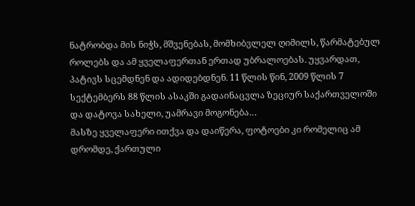ნატრობდა მის ნიჭს, მშვენებას, მომხიბვლელ ღიმილს, წარმატებულ როლებს და ამ ყველაფერთან ერთად უბრალოებას. უყვარდათ, პატივს სცემდნენ და ადიდებდნენ. 11 წლის წინ, 2009 წლის 7 სექტემბერს 88 წლის ასაკში გადაინაცვლა ზეციურ საქართველოში და დატოვა სახელი, უამრავი მოგონება…
მასზე ყველაფერი ითქვა და დაიწერა, ფოტოები კი რომელიც ამ დრომდე, ქართული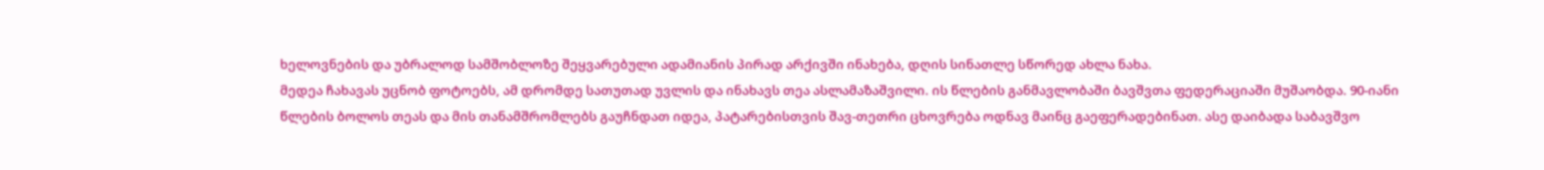ხელოვნების და უბრალოდ სამშობლოზე შეყვარებული ადამიანის პირად არქივში ინახება, დღის სინათლე სწორედ ახლა ნახა.
მედეა ჩახავას უცნობ ფოტოებს, ამ დრომდე სათუთად უვლის და ინახავს თეა ასლამაზაშვილი. ის წლების განმავლობაში ბავშვთა ფედერაციაში მუშაობდა. 90-იანი წლების ბოლოს თეას და მის თანამშრომლებს გაუჩნდათ იდეა, პატარებისთვის შავ-თეთრი ცხოვრება ოდნავ მაინც გაეფერადებინათ. ასე დაიბადა საბავშვო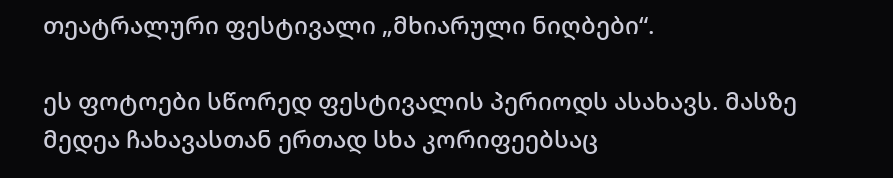თეატრალური ფესტივალი „მხიარული ნიღბები“.

ეს ფოტოები სწორედ ფესტივალის პერიოდს ასახავს. მასზე მედეა ჩახავასთან ერთად სხა კორიფეებსაც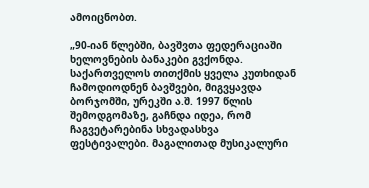ამოიცნობთ.

„90-იან წლებში, ბავშვთა ფედერაციაში ხელოვნების ბანაკები გვქონდა. საქართველოს თითქმის ყველა კუთხიდან ჩამოდიოდნენ ბავშვები, მიგვყავდა ბორჯომში, ურეკში ა.შ. 1997 წლის შემოდგომაზე, გაჩნდა იდეა, რომ ჩაგვეტარებინა სხვადასხვა ფესტივალები. მაგალითად მუსიკალური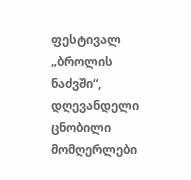ფესტივალ „ბროლის ნაძვში“, დღევანდელი ცნობილი მომღერლები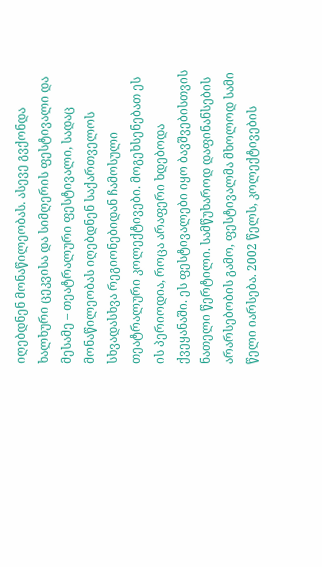იღებდნენ მონაწილეობას. ასევე გვქონდა ხალხური ცეკვისა და სიმღერის ფესტივალი და მესამე – თეატრალური ფესტივალი, სადაც მონაწილეობას იღებდნენ საქართველოს სხვადასხვა რეგიონებიდან ჩამოსული თეატრალური კოლექტივები. მოგეხსენებათ ეს ის პერიოდია, როცა არაფერი ხდებოდა ქვეყანაში. ეს ფესტივალები იყო ბავშვებისთვის ნათელი წერტილი. სამწუხაროდ დაფინანსების არარსებობის გამო, ფესტივალმა მხოლოდ სამი წელი იარსება. 2002 წელს, კოლექტივების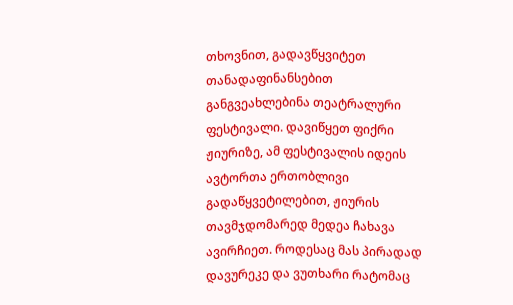თხოვნით, გადავწყვიტეთ თანადაფინანსებით განგვეახლებინა თეატრალური ფესტივალი. დავიწყეთ ფიქრი ჟიურიზე, ამ ფესტივალის იდეის ავტორთა ერთობლივი გადაწყვეტილებით, ჟიურის თავმჯდომარედ მედეა ჩახავა ავირჩიეთ. როდესაც მას პირადად დავურეკე და ვუთხარი რატომაც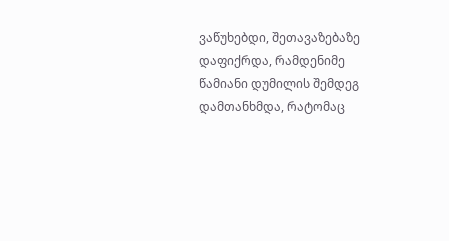ვაწუხებდი, შეთავაზებაზე დაფიქრდა, რამდენიმე წამიანი დუმილის შემდეგ დამთანხმდა, რატომაც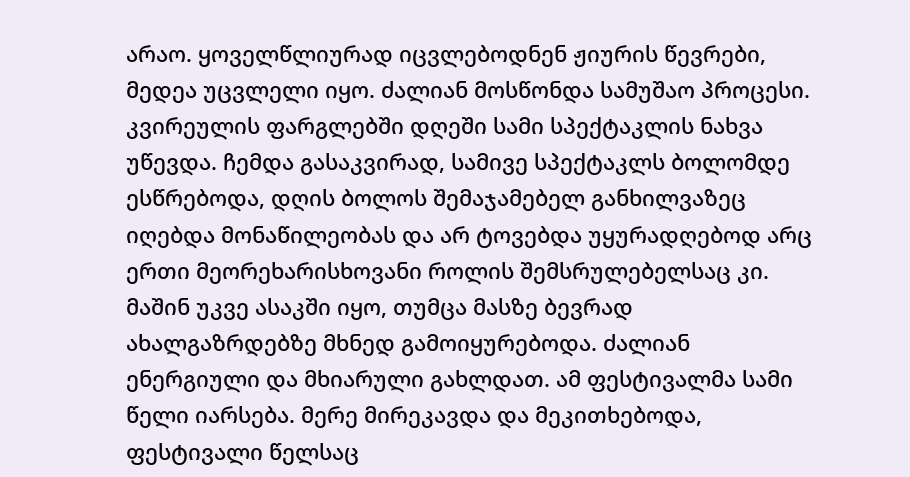არაო. ყოველწლიურად იცვლებოდნენ ჟიურის წევრები, მედეა უცვლელი იყო. ძალიან მოსწონდა სამუშაო პროცესი. კვირეულის ფარგლებში დღეში სამი სპექტაკლის ნახვა უწევდა. ჩემდა გასაკვირად, სამივე სპექტაკლს ბოლომდე ესწრებოდა, დღის ბოლოს შემაჯამებელ განხილვაზეც იღებდა მონაწილეობას და არ ტოვებდა უყურადღებოდ არც ერთი მეორეხარისხოვანი როლის შემსრულებელსაც კი. მაშინ უკვე ასაკში იყო, თუმცა მასზე ბევრად ახალგაზრდებზე მხნედ გამოიყურებოდა. ძალიან ენერგიული და მხიარული გახლდათ. ამ ფესტივალმა სამი წელი იარსება. მერე მირეკავდა და მეკითხებოდა, ფესტივალი წელსაც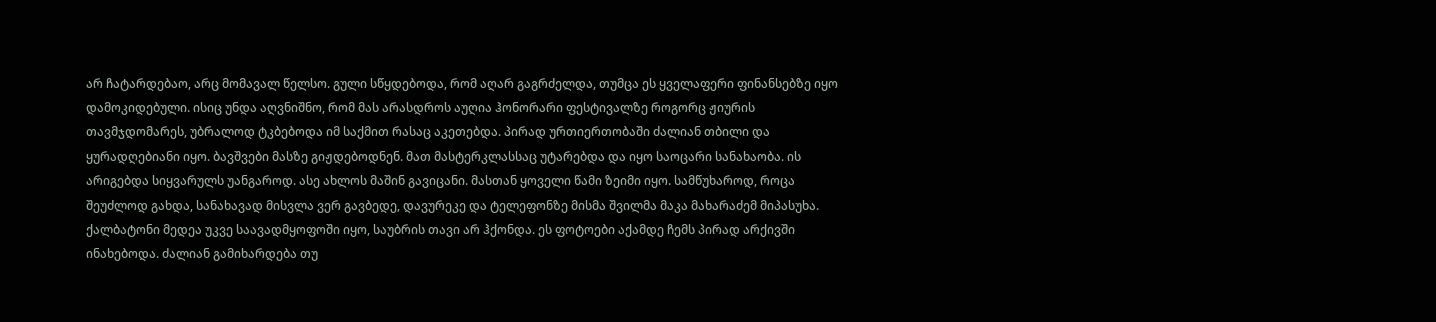არ ჩატარდებაო, არც მომავალ წელსო. გული სწყდებოდა, რომ აღარ გაგრძელდა, თუმცა ეს ყველაფერი ფინანსებზე იყო დამოკიდებული. ისიც უნდა აღვნიშნო, რომ მას არასდროს აუღია ჰონორარი ფესტივალზე როგორც ჟიურის თავმჯდომარეს, უბრალოდ ტკბებოდა იმ საქმით რასაც აკეთებდა. პირად ურთიერთობაში ძალიან თბილი და ყურადღებიანი იყო. ბავშვები მასზე გიჟდებოდნენ. მათ მასტერკლასსაც უტარებდა და იყო საოცარი სანახაობა. ის არიგებდა სიყვარულს უანგაროდ. ასე ახლოს მაშინ გავიცანი. მასთან ყოველი წამი ზეიმი იყო. სამწუხაროდ, როცა შეუძლოდ გახდა, სანახავად მისვლა ვერ გავბედე, დავურეკე და ტელეფონზე მისმა შვილმა მაკა მახარაძემ მიპასუხა. ქალბატონი მედეა უკვე საავადმყოფოში იყო, საუბრის თავი არ ჰქონდა. ეს ფოტოები აქამდე ჩემს პირად არქივში ინახებოდა. ძალიან გამიხარდება თუ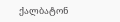ქალბატონ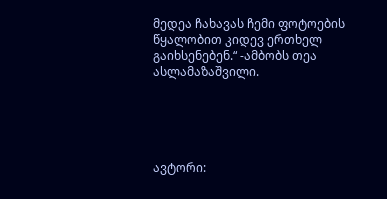მედეა ჩახავას ჩემი ფოტოების წყალობით კიდევ ერთხელ გაიხსენებენ.“ -ამბობს თეა ასლამაზაშვილი.





ავტორი: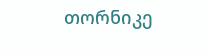თორნიკე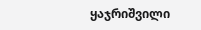ყაჯრიშვილი